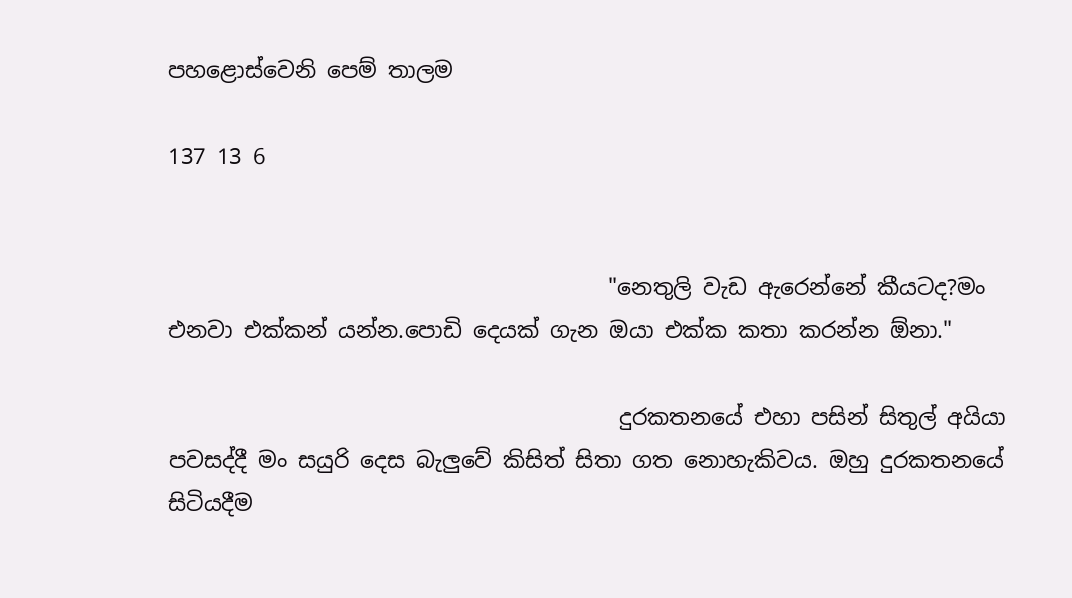පහළොස්වෙනි පෙම් තාලම

137 13 6


                                        "නෙතුලි වැඩ ඇරෙන්නේ කීයටද?මං එනවා එක්කන් යන්න.පොඩි දෙයක් ගැන ඔයා එක්ක කතා කරන්න ඕනා."

                                         දුරකතනයේ එහා පසින් සිතුල් අයියා පවසද්දී මං සයුරි දෙස බැලුවේ කිසිත් සිතා ගත නොහැකිවය. ඔහු දුරකතනයේ සිටියදීම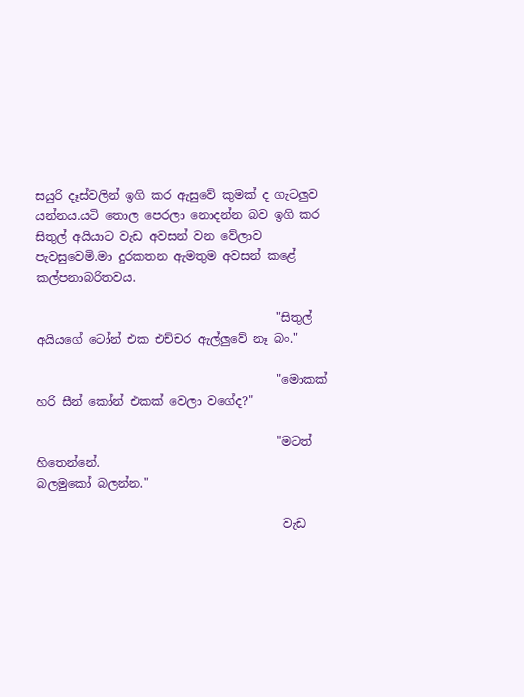සයුරි දෑස්වලින් ඉගි කර ඇසුවේ කුමක් ද ගැටලුව යන්නය.යටි තොල පෙරලා නොදන්න බව ඉගි කර සිතුල් අයියාට වැඩ අවසන් වන වේලාව පැවසුවෙමි.මා දුරකතන ඇමතුම අවසන් කළේ කල්පනාබරිතවය.

                                        "සිතුල් අයියගේ ටෝන් එක එච්චර ඇල්ලුවේ නෑ බං."

                                        "මොකක් හරි සීන් කෝන් එකක් වෙලා වගේද?"

                                        "මටත් හිතෙන්නේ.
බලමුකෝ බලන්න."

                                         වැඩ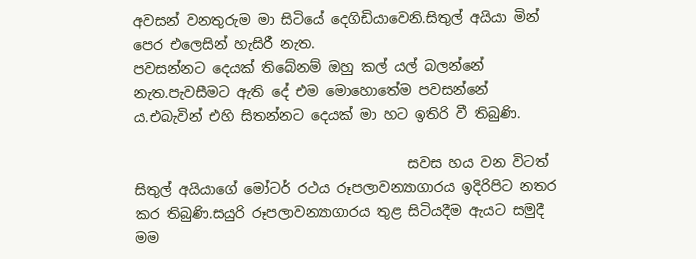අවසන් වනතුරුම මා සිටියේ දෙගිඩියාවෙනි.සිතුල් අයියා මින් පෙර එලෙසින් හැසිරී නැත.
පවසන්නට දෙයක් තිබේනම් ඔහු කල් යල් බලන්නේ නැත.පැවසීමට ඇති දේ එම මොහොතේම පවසන්නේ ය.එබැවින් එහි සිතන්නට දෙයක් මා හට ඉතිරි වී තිබුණි.

                                       සවස හය වන විටත් සිතුල් අයියාගේ මෝටර් රථය රූපලාවන්‍යාගාරය ඉදිරිපිට නතර කර තිබුණි.සයුරි රූපලාවන්‍යාගාරය තුළ සිටියදීම ඇයට සමුදී මම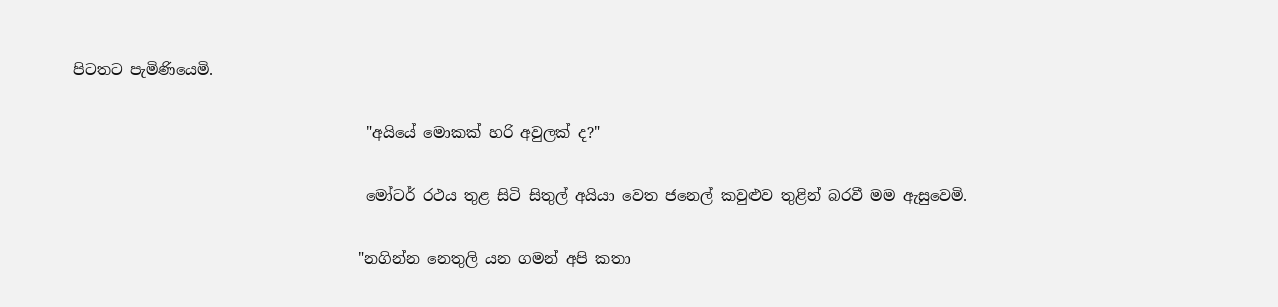පිටතට පැමිණියෙමි.

                                       "අයියේ මොකක් හරි අවුලක් ද?"

                                       මෝටර් රථය තුළ සිටි සිතුල් අයියා වෙත ජනෙල් කවුළුව තුළින් බරවී මම ඇසුවෙමි.

                                      "නගින්න නෙතුලි යන ගමන් අපි කතා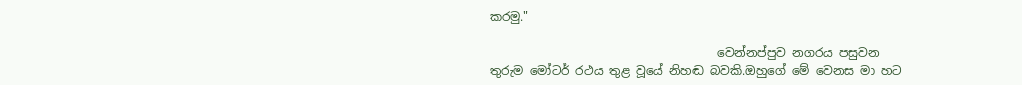කරමු."

                                      වෙන්නප්පුව නගරය පසුවන තුරුම මෝටර් රථය තුළ වූයේ නිහඬ බවකි.ඔහුගේ මේ වෙනස මා හට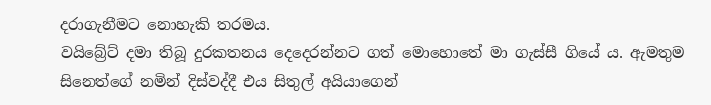දරාගැනීමට නොහැකි තරමය.
වයිබ්‍රේට් දමා තිබූ දුරකතනය දෙදෙරන්නට ගත් මොහොතේ මා ගැස්සී ගියේ ය. ඇමතුම සිනෙත්ගේ නමින් දිස්වද්දී එය සිතුල් අයියාගෙන්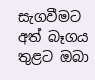සැගවීමට අත් බෑගය තුළට ඔබා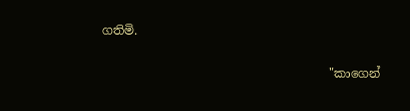ගතිමි.

                                      "කාගෙන්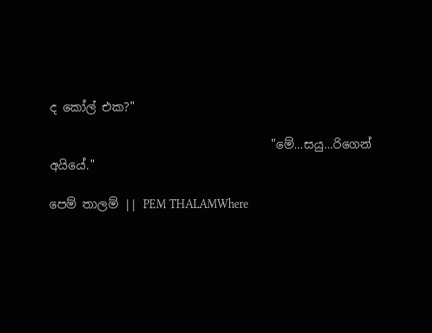ද කෝල් එක?"

                                     "මේ...සයු...රිගෙන් අයියේ."

පෙම් තාලම් || PEM THALAMWhere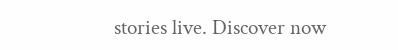stories live. Discover now